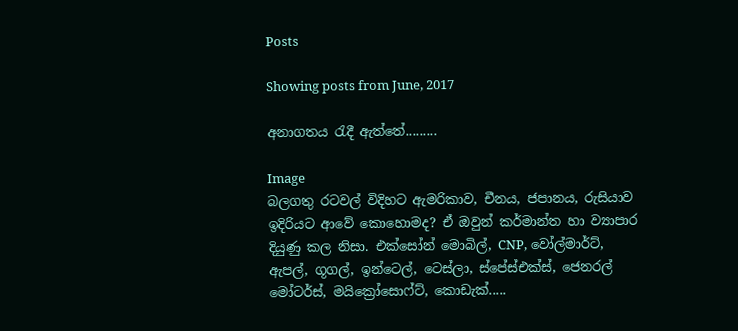Posts

Showing posts from June, 2017

අනාගතය රැදී ඇත්තේ.........

Image
බලගතු රටවල් විදිහට ඇමරිකාව, චීනය, ජපානය, රුසියාව ඉදිරියට ආවේ කොහොමද? ඒ ඔවුන් කර්මාන්ත හා ව්‍යාපාර දියුණු කල නිසා. එක්සෝන් මොබිල්, CNP, වෝල්මාර්ට්, ඇපල්, ගූගල්, ඉන්ටෙල්, ටෙස්ලා, ස්පේස්එක්ස්, ජෙනරල් මෝටර්ස්, මයික්‍රෝසොෆ්ට්, කොඩැක්.....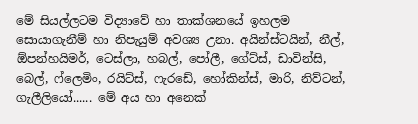මේ සියල්ලටම විද්‍යාවේ හා තාක්ශනයේ ඉහලම සොයාගැනීම් හා නිපැයුම් අවශ්‍ය උනා. අයින්ස්ටයින්, නීල්, ඕපන්හයිමර්, ටෙස්ලා, හබල්, පෝලී, ගේට්ස්, ඩාවින්සි,   බෙල්, ෆ්ලෙමිං, රයිට්ස්, ෆැරඩේ, හෝකින්ස්, මාරි, නිව්ටන්, ගැලීලියෝ...... මේ අය හා අනෙක්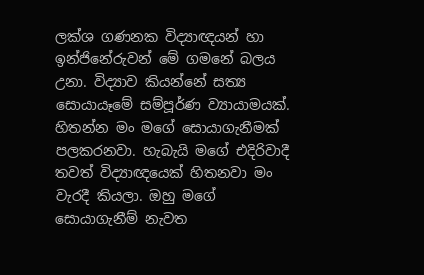ලක්ශ ගණනක විද්‍යාඥයන් හා ඉන්ජිනේරුවන් මේ ගමනේ බලය උනා. විද්‍යාව කියන්නේ සත්‍ය සොයායෑමේ සම්පූර්ණ ව්‍යායාමයක්. හිතන්න මං මගේ සොයාගැනීමක් පලකරනවා. හැබැයි මගේ එදිරිවාදී තවත් විද්‍යාඥයෙක් හිතනවා මං වැරදී කියලා. ඔහු මගේ සොයාගැනීම් නැවත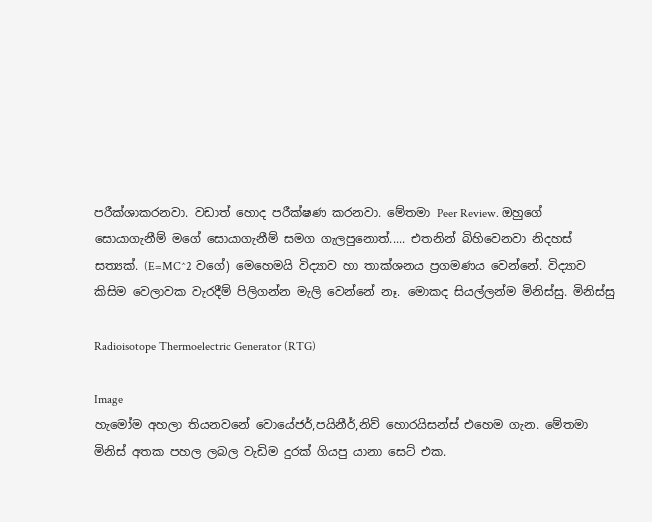පරීක්ශාකරනවා. වඩාත් හොද පරීක්ෂණ කරනවා. මේතමා Peer Review. ඔහුගේ සොයාගැනීම් මගේ සොයාගැනීම් සමග ගැලපුනොත්..... එතනින් බිහිවෙනවා නිදහස් සත්‍යක්. (E=MC^2 වගේ) මෙහෙමයි විද්‍යාව හා තාක්ශනය ප්‍රගමණය වෙන්නේ. විද්‍යාව කිසිම වෙලාවක වැරදීම් පිලිගන්න මැලි වෙන්නේ නෑ. මොකද සියල්ලන්ම මිනිස්සු. මිනිස්සු

Radioisotope Thermoelectric Generator (RTG)

Image
හැමෝම අහලා තියනවනේ වොයේජර්,පයිනීර්,නිව් හොරයිසන්ස් එහෙම ගැන. මේතමා මිනිස් අතක පහල ලබල වැඩිම දුරක් ගියපු යානා සෙට් එක.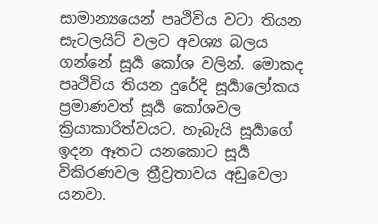සාමාන්‍යයෙන් පෘථිවිය වටා තියන සැටලයිට් වලට අවශ්‍ය බලය ගන්නේ සූර්‍ය කෝශ වලින්. මොකද පෘථිවිය තියන දුරේදි සූර්‍යාලෝකය ප්‍රමාණවත් සූර්‍ය කෝශවල ක්‍රියාකාරිත්වයට. හැබැයි සූර්‍යාගේ ඉදන ඈතට යනකොට සූර්‍ය විකිරණවල ත්‍රීව්‍රතාවය අඩුවෙලා යනවා.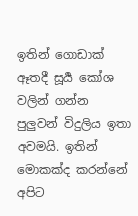ඉතින් ගොඩාක් ඈතදී සූර්‍ය කෝශ වලින් ගන්න පුලුවන් විදුලිය ඉතා අවමයි. ඉතින් මොකක්ද කරන්නේ අපිට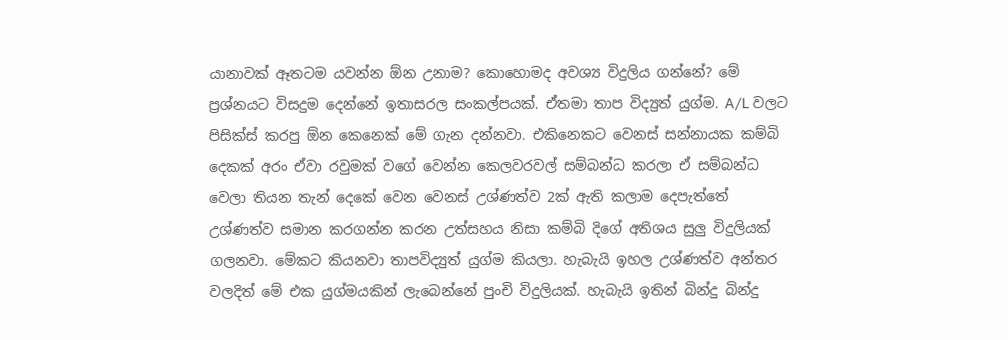යානාවක් ඈතටම යවන්න ඕන උනාම? කොහොමද අවශ්‍ය විදුලිය ගන්නේ? මේ ප්‍රශ්නයට විසදුම දෙන්නේ ඉතාසරල සංකල්පයක්. ඒතමා තාප විද්‍යුත් යුග්ම. A/L වලට පිසික්ස් කරපු ඕන කෙනෙක් මේ ගැන දන්නවා. එකිනෙකට වෙනස් සන්නායක කම්බි දෙකක් අරං ඒවා රවුමක් වගේ වෙන්න කෙලවරවල් සම්බන්ධ කරලා ඒ සම්බන්ධ වෙලා තියන තැන් දෙකේ වෙන වෙනස් උශ්ණත්ව 2ක් ඇති කලාම දෙපැත්තේ උශ්ණත්ව සමාන කරගන්න කරන උත්සහය නිසා කම්බි දිගේ අතිශය සුලු විදුලියක් ගලනවා. මේකට කියනවා තාපවිද්‍යුත් යුග්ම කියලා. හැබැයි ඉහල උශ්ණත්ව අන්තර වලදිත් මේ එක යුග්මයකින් ලැබෙන්නේ පුංචි විදුලියක්. හැබැයි ඉතින් බින්දු බින්දු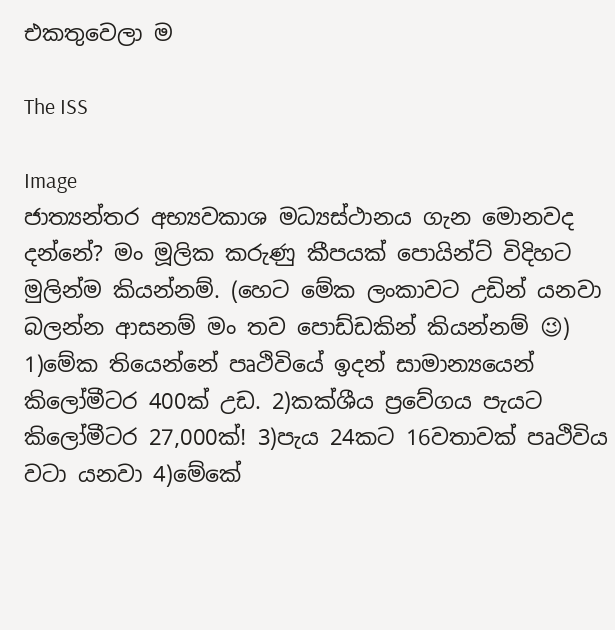එකතුවෙලා ම

The ISS

Image
ජාත්‍යන්තර අභ්‍යවකාශ මධ්‍යස්ථානය ගැන මොනවද දන්නේ? මං මූලික කරුණු කීපයක් පොයින්ට් විදිහට මුලින්ම කියන්නම්. (හෙට මේක ලංකාවට උඩින් යනවා බලන්න ආසනම් මං තව පොඩ්ඩකින් කියන්නම් 😉) 1)මේක තියෙන්නේ පෘථිවියේ ඉදන් සාමාන්‍යයෙන් කිලෝමීටර 400ක් උඩ. 2)කක්ශීය ප්‍රවේගය පැයට කිලෝමීටර 27,000ක්! 3)පැය 24කට 16වතාවක් පෘථිවිය වටා යනවා 4)මේකේ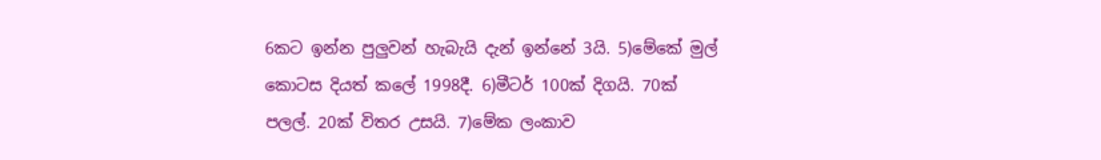6කට ඉන්න පුලුවන් හැබැයි දැන් ඉන්නේ 3යි. 5)මේකේ මුල් කොටස දියත් කලේ 1998දී. 6)මීටර් 100ක් දිගයි. 70ක් පලල්. 20ක් විතර උසයි. 7)මේක ලංකාව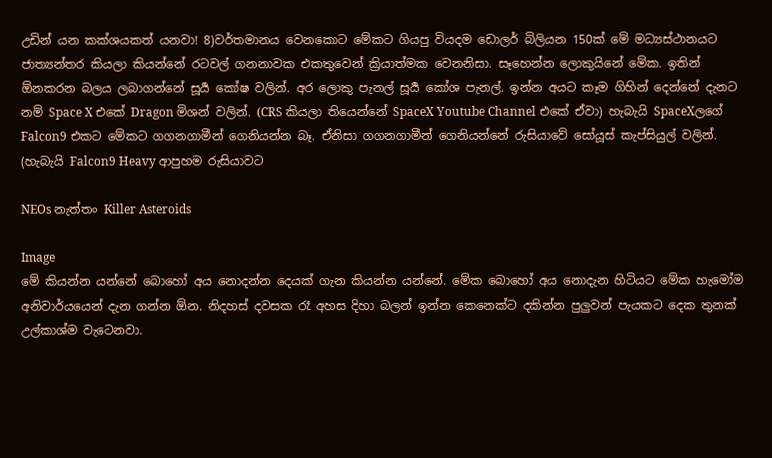උඩින් යන කක්ශයකත් යනවා! 8)වර්තමානය වෙනකොට මේකට ගියපු වියදම ඩොලර් බිලියන 150ක් මේ මධ්‍යස්ථානයට ජාත්‍යන්තර කියලා කියන්නේ රටවල් ගනනාවක එකතුවෙන් ක්‍රියාත්මක වෙනනිසා. සෑහෙන්න ලොකුයිනේ මේක. ඉතින් ඕනකරන බලය ලබාගන්නේ සූර්‍ය කෝෂ වලින්. අර ලොකු පැනල් සූර්‍ය කෝශ පැනල්. ඉන්න අයට කෑම ගිහින් දෙන්නේ දැනට නම් Space X එකේ Dragon මිශන් වලින්. (CRS කියලා තියෙන්නේ SpaceX Youtube Channel එකේ ඒවා) හැබැයි SpaceXලගේ Falcon9 එකට මේකට ගගනගාමීන් ගෙනියන්න බෑ. ඒනිසා ගගනගාමීන් ගෙනියන්නේ රුසියාවේ සෝයූස් කැප්සියුල් වලින්. (හැබැයි Falcon9 Heavy ආපුහම රුසියාවට

NEOs නැත්තං Killer Asteroids

Image
මේ කියන්න යන්නේ බොහෝ අය නොදන්න දෙයක් ගැන කියන්න යන්නේ. මේක බොහෝ අය නොදැන හිටියට මේක හැමෝම අනිවාර්යයෙන් දැන ගන්න ඕන. නිදහස් දවසක රෑ අහස දිහා බලන් ඉන්න කෙනෙක්ට දකින්න පුලුවන් පැයකට දෙක තුනක් උල්කාශ්ම වැටෙනවා.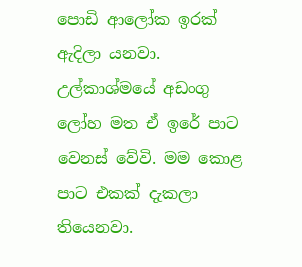පොඩි ආලෝක ඉරක් ඇදිලා යනවා. උල්කාශ්මයේ අඩංගු ලෝහ මත ඒ ඉරේ පාට වෙනස් වේවි. මම කොළ පාට එකක් දැකලා තියෙනවා.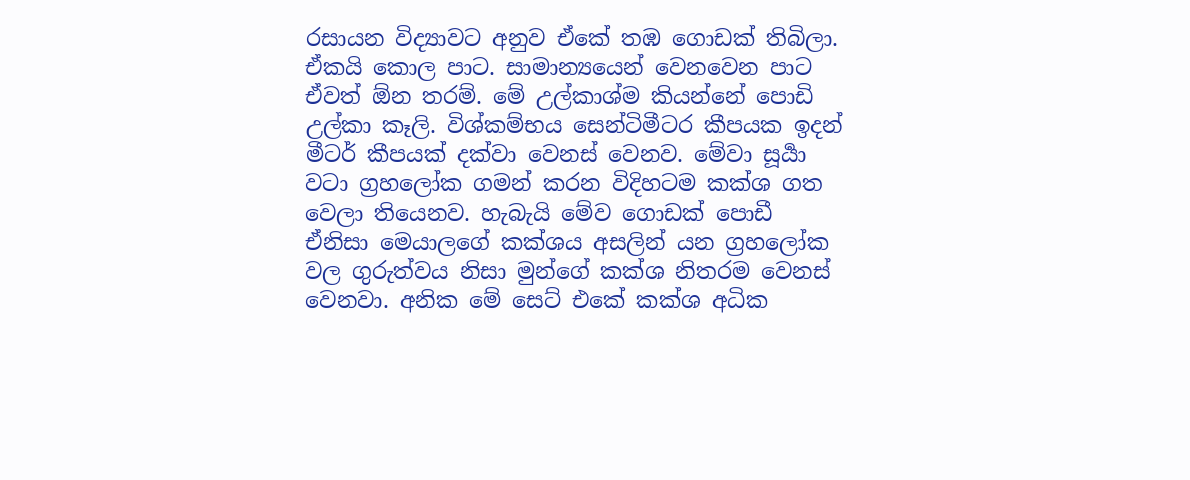රසායන විද්‍යාවට අනුව ඒකේ තඹ ගොඩක් තිබිලා. ඒකයි කොල පාට. සාමාන්‍යයෙන් වෙනවෙන පාට ඒවත් ඕන තරම්. මේ උල්කාශ්ම කියන්නේ පොඩි උල්කා කෑලි. විශ්කම්භය සෙන්ටිමීටර කීපයක ඉදන් මීටර් කීපයක් දක්වා වෙනස් වෙනව. මේවා සූර්‍යා වටා ග්‍රහලෝක ගමන් කරන විදිහටම කක්ශ ගත වෙලා තියෙනව. හැබැයි මේව ගොඩක් පොඩී ඒනිසා මෙයාලගේ කක්ශය අසලින් යන ග්‍රහලෝක වල ගුරුත්වය නිසා මුන්ගේ කක්ශ නිතරම වෙනස් වෙනවා. අනික මේ සෙට් එකේ කක්ශ අධික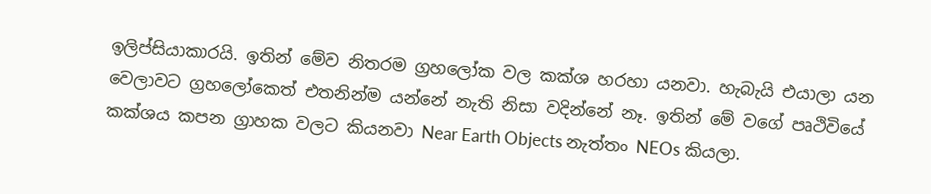ඉලිප්සියාකාරයි. ඉතින් මේව නිතරම ග්‍රහලෝක වල කක්ශ හරහා යනවා. හැබැයි එයාලා යන වෙලාවට ග්‍රහලෝකෙත් එතනින්ම යන්නේ නැති නිසා වදින්නේ නෑ. ඉතින් මේ වගේ පෘථිවියේ කක්ශය කපන ග්‍රාහක වලට කියනවා Near Earth Objects නැත්තං NEOs කියලා.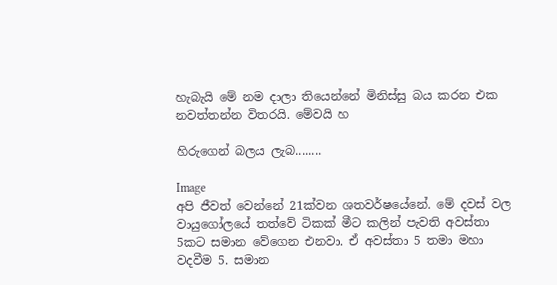හැබැයි මේ නම දාලා තියෙන්නේ මිනිස්සු බය කරන එක නවත්තන්න විතරයි. මේවයි හ

හිරුගෙන් බලය ලැබ........

Image
අපි ජීවත් වෙන්නේ 21ක්වන ශතවර්ෂයේනේ. මේ දවස් වල වායුගෝලයේ තත්වේ ටිකක් මීට කලින් පැවති අවස්තා 5කට සමාන වේගෙන එනවා. ඒ අවස්තා 5 තමා මහා වදවීම 5. සමාන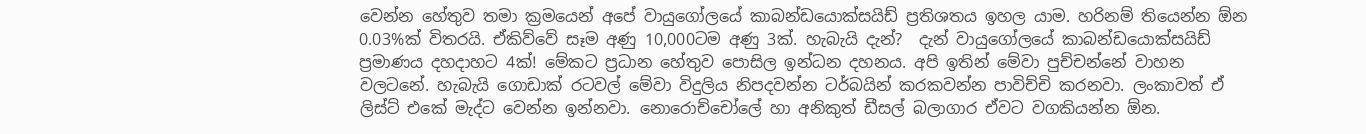වෙන්න හේතුව තමා ක්‍රමයෙන් අපේ වායුගෝලයේ කාබන්ඩයොක්සයිඩ් ප්‍රතිශතය ඉහල යාම. හරිනම් තියෙන්න ඕන 0.03%ක් විතරයි. ඒකිව්වේ සෑම අණු 10,000ටම අණු 3ක්. හැබැයි දැන්?  දැන් වායුගෝලයේ කාබන්ඩයොක්සයිඩ් ප්‍රමාණය දහදාහට 4ක්! මේකට ප්‍රධාන හේතුව පොසිල ඉන්ධන දහනය. අපි ඉතින් මේවා පුච්චන්නේ වාහන වලටනේ. හැබැයි ගොඩාක් රටවල් මේවා විදුලිය නිපදවන්න ටර්බයින් කරකවන්න පාවිච්චි කරනවා. ලංකාවත් ඒ ලිස්ට් එකේ මැද්ට වෙන්න ඉන්නවා. නොරොච්චෝලේ හා අනිකුත් ඩීසල් බලාගාර ඒවට වගකියන්න ඕන.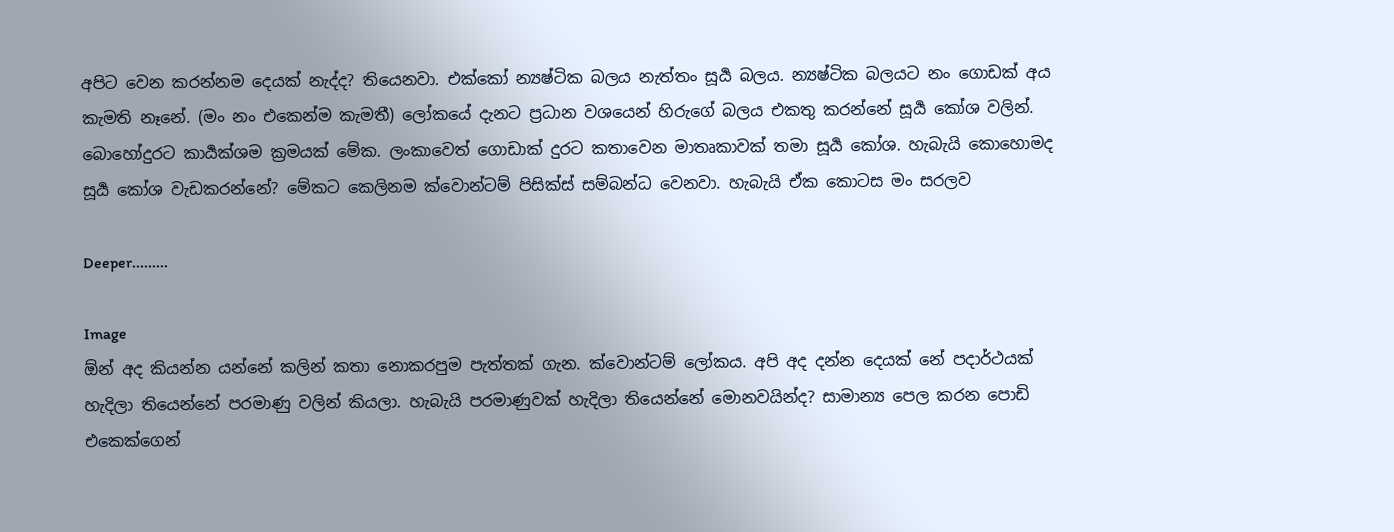අපිට වෙන කරන්නම දෙයක් නැද්ද? තියෙනවා. එක්කෝ න්‍යෂ්ටික බලය නැත්තං සූර්‍ය බලය. න්‍යෂ්ටික බලයට නං ගොඩක් අය කැමති නෑනේ. (මං නං එකෙන්ම කැමතී) ලෝකයේ දැනට ප්‍රධාන වශයෙන් හිරුගේ බලය එකතු කරන්නේ සූර්‍ය කෝශ වලින්. බොහෝදුරට කාර්‍යක්ශම ක්‍රමයක් මේක. ලංකාවෙත් ගොඩාක් දුරට කතාවෙන මාතෘකාවක් තමා සූර්‍ය කෝශ. හැබැයි කොහොමද සූර්‍ය කෝශ වැඩකරන්නේ? මේකට කෙලිනම ක්වොන්ටම් පිසික්ස් සම්බන්ධ වෙනවා. හැබැයි ඒක කොටස මං සරලව

Deeper.........

Image
ඕන් අද කියන්න යන්නේ කලින් කතා නොකරපුම පැත්තක් ගැන. ක්වොන්ටම් ලෝකය. අපි අද දන්න දෙයක් නේ පදාර්ථයක් හැදිලා තියෙන්නේ පරමාණු වලින් කියලා. හැබැයි පරමාණුවක් හැදිලා තියෙන්නේ මොනවයින්ද? සාමාන්‍ය පෙල කරන පොඩි එකෙක්ගෙන්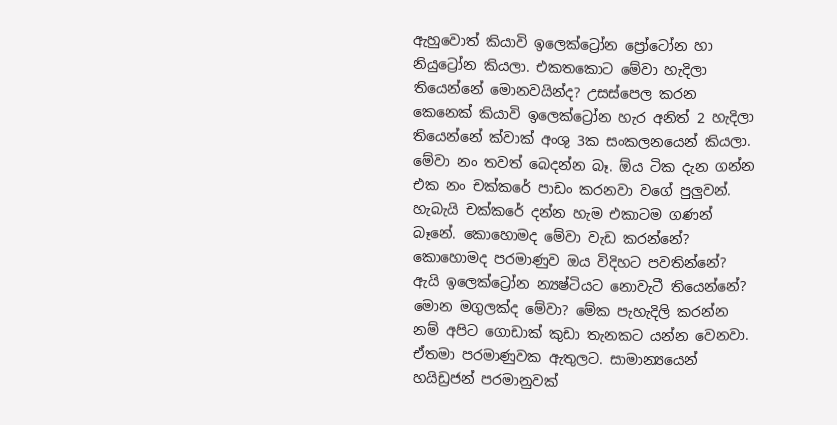ඇහුවොත් කියාවි ඉලෙක්ට්‍රෝන ප්‍රෝටෝන හා නියුට්‍රෝන කියලා. එකතකොට මේවා හැදිලා තියෙන්නේ මොනවයින්ද? උසස්පෙල කරන කෙනෙක් කියාවි ඉලෙක්ට්‍රෝන හැර අනිත් 2 හැදිලා තියෙන්නේ ක්වාක් අංශු 3ක සංකලනයෙන් කියලා. මේවා නං තවත් බෙදන්න බෑ. ඕය ටික දැන ගන්න එක නං චක්කරේ පාඩං කරනවා වගේ පුලුවන්. හැබැයි චක්කරේ දන්න හැම එකාටම ගණන් බෑනේ. කොහොමද මේවා වැඩ කරන්නේ? කොහොමද පරමාණුව ඔය විදිහට පවතින්නේ? ඇයි ඉලෙක්ට්‍රෝන න්‍යෂ්ටියට නොවැටී තියෙන්නේ? මොන මගුලක්ද මේවා? මේක පැහැදිලි කරන්න නම් අපිට ගොඩාක් කුඩා තැනකට යන්න වෙනවා. ඒතමා පරමාණුවක ඇතුලට. සාමාන්‍යයෙන් හයිඩ්‍රජන් පරමානුවක්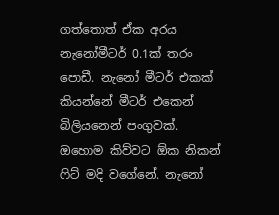ගත්තොත් ඒක අරය නැනෝමීටර් 0.1ක් තරං පොඩී. නැනෝ මීටර් එකක් කියන්නේ මීටර් එකෙන් බිලියනෙන් පංගුවක්. ඔහොම කිව්වට ඕක නිකන් ෆිට් මදි වගේනේ. නැනෝ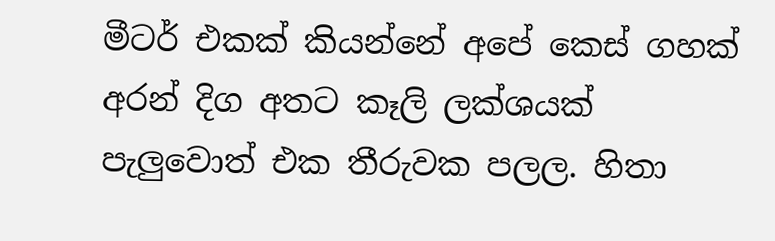මීටර් එකක් කියන්නේ අපේ කෙස් ගහක් අරන් දිග අතට කෑලි ලක්ශයක් පැලුවොත් එක තීරුවක පලල. හිතා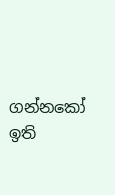ගන්නකෝ ඉති